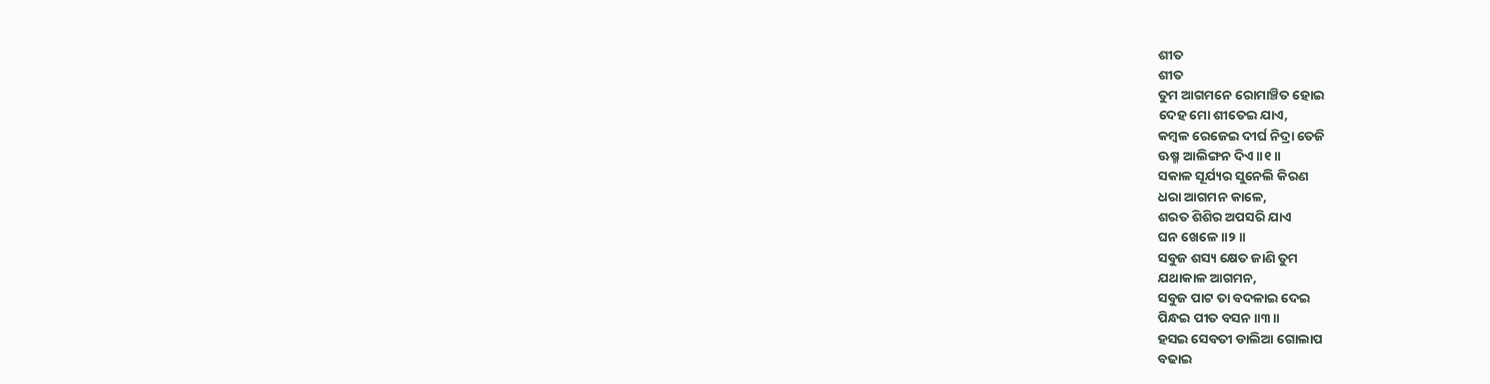ଶୀତ
ଶୀତ
ତୁମ ଆଗମନେ ରୋମାଞ୍ଚିତ ହୋଇ
ଦେହ ମୋ ଶୀତେଇ ଯାଏ,
କମ୍ବଳ ରେଜେଇ ଦୀର୍ଘ ନିଦ୍ରା ତେଜି
ଊଷ୍ମ ଆଲିଙ୍ଗନ ଦିଏ॥୧॥
ସକାଳ ସୂର୍ଯ୍ୟର ସୁନେଲି କିରଣ
ଧରା ଆଗମନ କାଳେ,
ଶରତ ଶିଶିର ଅପସରି ଯାଏ
ଘନ ଖେଳେ॥୨॥
ସବୁଜ ଶସ୍ୟ କ୍ଷେତ ଜାଣି ତୁମ
ଯଥାକାଳ ଆଗମନ,
ସବୁଜ ପାଟ ତା ବଦଳାଇ ଦେଇ
ପିନ୍ଧଇ ପୀତ ବସନ॥୩॥
ହସଇ ସେବତୀ ଡାଲିଆ ଗୋଲାପ
ବଢାଇ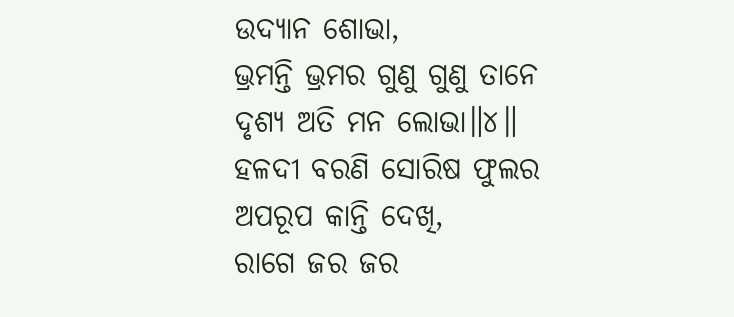ଉଦ୍ୟାନ ଶୋଭା,
ଭ୍ରମନ୍ତି ଭ୍ରମର ଗୁଣୁ ଗୁଣୁ ତାନେ
ଦୃଶ୍ୟ ଅତି ମନ ଲୋଭା॥୪॥
ହଳଦୀ ବରଣି ସୋରିଷ ଫୁଲର
ଅପରୂପ କାନ୍ତି ଦେଖି,
ରାଗେ ଜର ଜର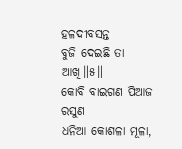ହଳଦୀବସନ୍ତ
ବୁଜି ଦେଇଛି ତା ଆଖି॥୫॥
କୋବି ବାଇଗଣ ପିଆଜ ରସୁଣ
ଧନିଆ କୋଶଳା ମୂଳା,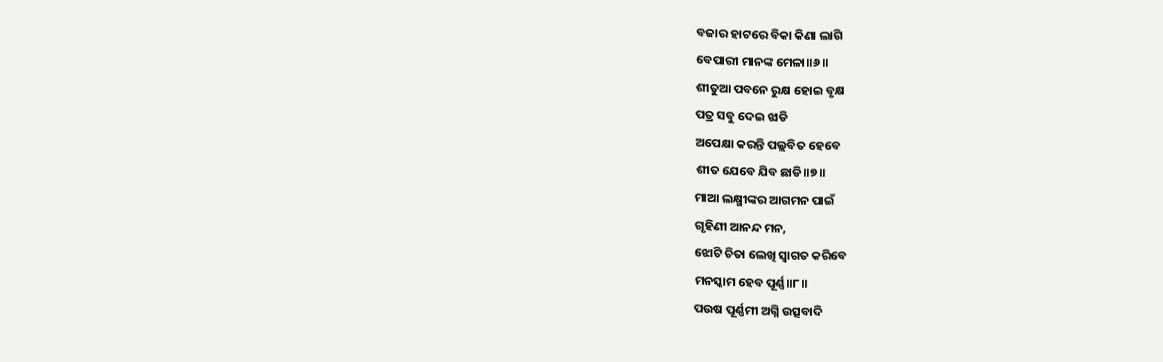ବଜାର ହାଟରେ ବିକା କିଣା ଲାଗି
ବେପାରୀ ମାନଙ୍କ ମେଳା॥୬॥
ଶୀତୁଆ ପବନେ ରୁକ୍ଷ ହୋଇ ବୃକ୍ଷ
ପତ୍ର ସବୁ ଦେଇ ଝାଡି
ଅପେକ୍ଷା କରନ୍ତି ପଲ୍ଲବିତ ହେବେ
ଶୀତ ଯେବେ ଯିବ ଛାଡି॥୭॥
ମାଆ ଲକ୍ଷ୍ମୀଙ୍କର ଆଗମନ ପାଇଁ
ଗୃହିଣୀ ଆନନ୍ଦ ମନ,
ଝୋଟି ଚିତା ଲେଖି ସ୍ୱାଗତ କରିବେ
ମନସ୍କାମ ହେବ ପୂର୍ଣ୍ଣ॥୮॥
ପଉଷ ପୂର୍ଣ୍ଣମୀ ଅଗ୍ନି ଉତ୍ସବାଦି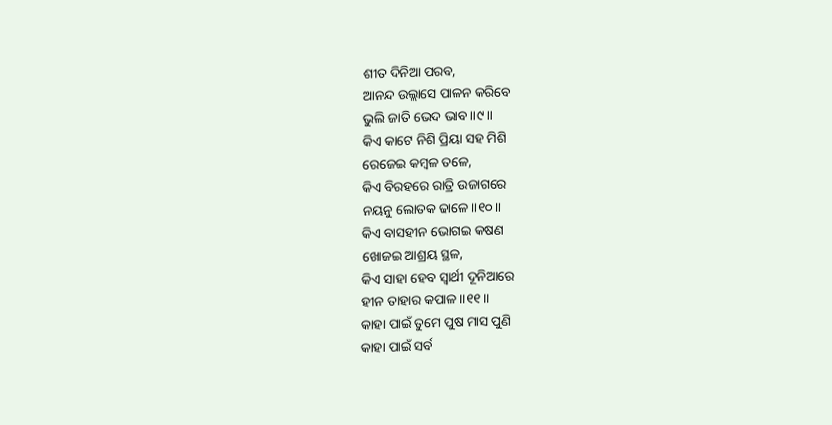ଶୀତ ଦିନିଆ ପରବ,
ଆନନ୍ଦ ଉଲ୍ଲାସେ ପାଳନ କରିବେ
ଭୁଲି ଜାତି ଭେଦ ଭାବ॥୯॥
କିଏ କାଟେ ନିଶି ପ୍ରିୟା ସହ ମିଶି
ରେଜେଇ କମ୍ବଳ ତଳେ,
କିଏ ବିରହରେ ରାତ୍ରି ଉଜାଗରେ
ନୟନୁ ଲୋତକ ଢାଳେ॥୧୦॥
କିଏ ବାସହୀନ ଭୋଗଇ କଷଣ
ଖୋଜଇ ଆଶ୍ରୟ ସ୍ଥଳ,
କିଏ ସାହା ହେବ ସ୍ୱାର୍ଥୀ ଦୂନିଆରେ
ହୀନ ତାହାର କପାଳ॥୧୧॥
କାହା ପାଇଁ ତୁମେ ପୁଷ ମାସ ପୁଣି
କାହା ପାଇଁ ସର୍ବ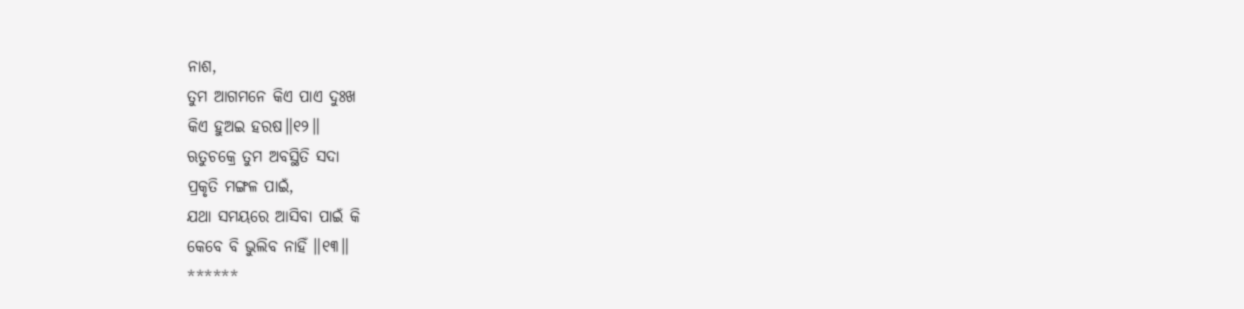ନାଶ,
ତୁମ ଆଗମନେ କିଏ ପାଏ ଦୁଃଖ
କିଏ ହୁଅଇ ହରଷ॥୧୨॥
ଋତୁଚକ୍ରେ ତୁମ ଅବସ୍ଥିତି ସଦା
ପ୍ରକୃତି ମଙ୍ଗଳ ପାଇଁ,
ଯଥା ସମୟରେ ଆସିବା ପାଇଁ କି
କେବେ ବି ଭୁଲିବ ନାହିଁ ॥୧୩॥
******